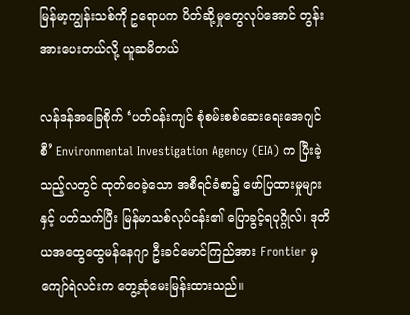မြန်မာ့ကျွန်းသစ်ကို ဥရောပက ပိတ်ဆို့မှုတွေလုပ်အောင် တွန်းအားပေးတယ်လို့ ယူဆမိတယ်

လန်ဒန်အခြေစိုက် ‘ပတ်ဝန်းကျင် စုံစမ်းစစ်ဆေးရေးအေဂျင်စီ’ Environmental Investigation Agency (EIA) က ပြီးခဲ့သည့်လတွင် ထုတ်ဝေခဲ့သော အစီရင်ခံစာ၌ ဖော်ပြထားမှုများနှင့် ပတ်သက်ပြီး မြန်မာသစ်လုပ်ငန်း၏ ပြောခွင့်ရပုဂ္ဂိုလ်၊ ဒုတိယအထွေထွေမန်နေဂျာ ဦးခင်မောင်ကြည်အား Frontier မှ ကျော်ရဲလင်းက တွေ့ဆုံမေးမြန်းထားသည်။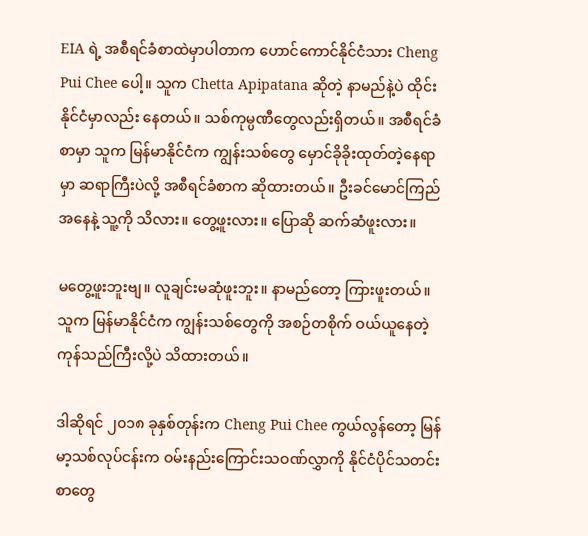EIA ရဲ့ အစီရင်ခံစာထဲမှာပါတာက ဟောင်ကောင်နိုင်ငံသား Cheng Pui Chee ပေါ့။ သူက Chetta Apipatana ဆိုတဲ့ နာမည်နဲ့ပဲ ထိုင်းနိုင်ငံမှာလည်း နေတယ်။ သစ်ကုမ္ပဏီတွေလည်းရှိတယ်။ အစီရင်ခံစာမှာ သူက မြန်မာနိုင်ငံက ကျွန်းသစ်တွေ မှောင်ခိုခိုးထုတ်တဲ့နေရာမှာ ဆရာကြီးပဲလို့ အစီရင်ခံစာက ဆိုထားတယ်။ ဦးခင်မောင်ကြည်အနေနဲ့ သူ့ကို သိလား။ တွေ့ဖူးလား။ ပြောဆို ဆက်ဆံဖူးလား။

မတွေ့ဖူးဘူးဗျ။ လူချင်းမဆုံဖူးဘူး။ နာမည်တော့ ကြားဖူးတယ်။ သူက မြန်မာနိုင်ငံက ကျွန်းသစ်တွေကို အစဉ်တစိုက် ဝယ်ယူနေတဲ့ ကုန်သည်ကြီးလို့ပဲ သိထားတယ်။

ဒါဆိုရင် ၂၀၁၈ ခုနှစ်တုန်းက Cheng Pui Chee ကွယ်လွန်တော့ မြန်မာ့သစ်လုပ်ငန်းက ဝမ်းနည်းကြောင်းသဝဏ်လွှာကို နိုင်ငံပိုင်သတင်းစာတွေ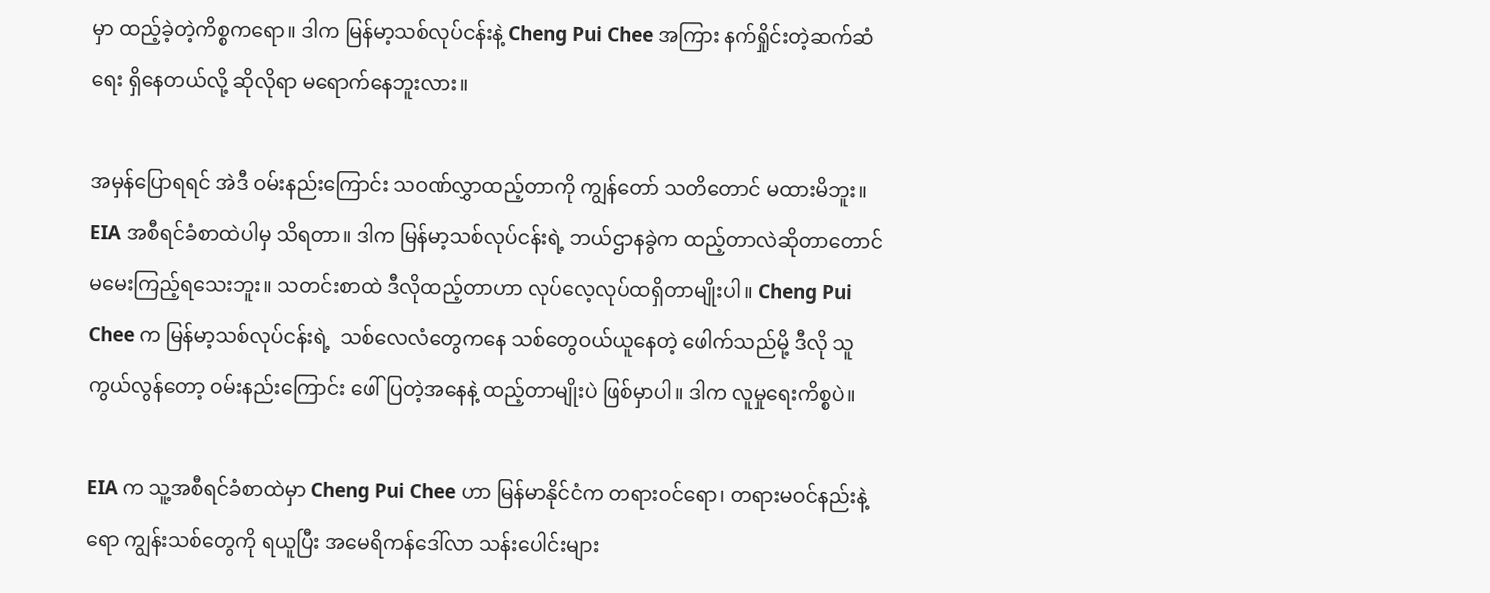မှာ ထည့်ခဲ့တဲ့ကိစ္စကရော။ ဒါက မြန်မာ့သစ်လုပ်ငန်းနဲ့ Cheng Pui Chee အကြား နက်ရှိုင်းတဲ့ဆက်ဆံရေး ရှိနေတယ်လို့ ဆိုလိုရာ မရောက်နေဘူးလား။

အမှန်ပြောရရင် အဲဒီ ဝမ်းနည်းကြောင်း သဝဏ်လွှာထည့်တာကို ကျွန်တော် သတိတောင် မထားမိဘူး။ EIA အစီရင်ခံစာထဲပါမှ သိရတာ။ ဒါက မြန်မာ့သစ်လုပ်ငန်းရဲ့ ဘယ်ဌာနခွဲက ထည့်တာလဲဆိုတာတောင် မမေးကြည့်ရသေးဘူး။ သတင်းစာထဲ ဒီလိုထည့်တာဟာ လုပ်လေ့လုပ်ထရှိတာမျိုးပါ။ Cheng Pui Chee က မြန်မာ့သစ်လုပ်ငန်းရဲ့  သစ်လေလံတွေကနေ သစ်တွေဝယ်ယူနေတဲ့ ဖေါက်သည်မို့ ဒီလို သူကွယ်လွန်တော့ ဝမ်းနည်းကြောင်း ဖေါ်ပြတဲ့အနေနဲ့ ထည့်တာမျိုးပဲ ဖြစ်မှာပါ။ ဒါက လူမှုရေးကိစ္စပဲ။

EIA က သူ့အစီရင်ခံစာထဲမှာ Cheng Pui Chee ဟာ မြန်မာနိုင်ငံက တရားဝင်ရော၊ တရားမဝင်နည်းနဲ့ရော ကျွန်းသစ်တွေကို ရယူပြီး အမေရိကန်ဒေါ်လာ သန်းပေါင်းများ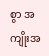စွာ အကျိုးအ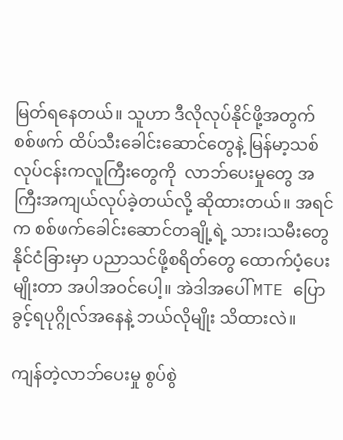မြတ်ရနေတယ်။ သူဟာ ဒီလိုလုပ်နိုင်ဖို့အတွက် စစ်ဖက် ထိပ်သီးခေါင်းဆောင်တွေနဲ့ မြန်မာ့သစ်လုပ်ငန်းကလူကြီးတွေကို  လာဘ်ပေးမှုတွေ အကြီးအကျယ်လုပ်ခဲ့တယ်လို့ ဆိုထားတယ်။ အရင်က စစ်ဖက်ခေါင်းဆောင်တချို့ရဲ့ သား၊သမီးတွေ နိုင်ငံခြားမှာ ပညာသင်ဖို့စရိတ်တွေ ထောက်ပံ့ပေးမျိုးတာ အပါအဝင်ပေါ့။ အဲဒါအပေါ် MTE ပြောခွင့်ရပုဂ္ဂိုလ်အနေနဲ့ ဘယ်လိုမျိုး သိထားလဲ။

ကျန်တဲ့လာဘ်ပေးမှု စွပ်စွဲ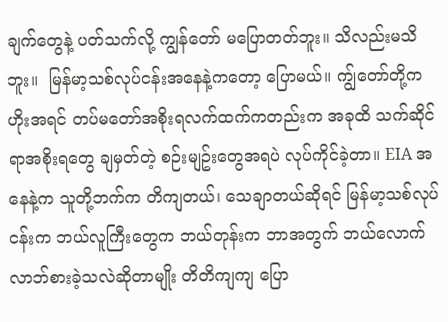ချက်တွေနဲ့ ပတ်သက်လို့ ကျွန်တော် မပြောတတ်ဘူး။ သိလည်းမသိဘူး။  မြန်မာ့သစ်လုပ်ငန်းအနေနဲ့ကတော့ ပြောမယ်။ ကျွ်တော်တို့က ဟိုးအရင် တပ်မတော်အစိုးရလက်ထက်ကတည်းက အခုထိ သက်ဆိုင်ရာအစိုးရတွေ ချမှတ်တဲ့ စဉ်းမျဥ်းတွေအရပဲ လုပ်ကိုင်ခဲ့တာ။ EIA အနေနဲ့က သူတို့ဘက်က တိကျတယ်၊ သေချာတယ်ဆိုရင် မြန်မာ့သစ်လုပ်ငန်းက ဘယ်လူကြီးတွေက ဘယ်တုန်းက ဘာအတွက် ဘယ်လောက် လာဘ်စားခဲ့သလဲဆိုတာမျိုး တိတိကျကျ ပြော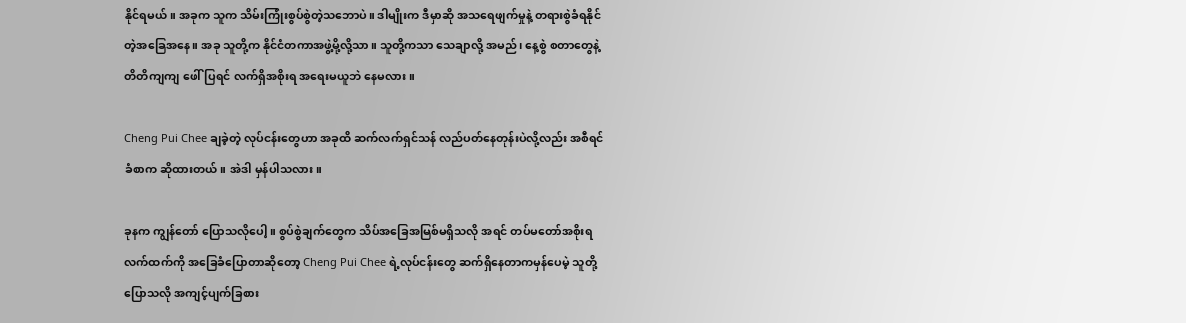နိုင်ရမယ်။ အခုက သူက သိမ်းကြုံးစွပ်စွဲတဲ့သဘောပဲ။ ဒါမျိုးက ဒီမှာဆို အသရေဖျက်မှုနဲ့ တရားစွဲခံရနိုင်တဲ့အခြေအနေ။ အခု သူတို့က နိုင်ငံတကာအဖွဲ့မို့လို့သာ။ သူတို့ကသာ သေချာလို့ အမည်၊ နေ့စွဲ စတာတွေနဲ့ တိတိကျကျ ဖေါ်ပြရင် လက်ရှိအစိုးရ အရေးမယူဘဲ နေမလား။

Cheng Pui Chee ချခဲ့တဲ့ လုပ်ငန်းတွေဟာ အခုထိ ဆက်လက်ရှင်သန် လည်ပတ်နေတုန်းပဲလို့လည်း အစီရင်ခံစာက ဆိုထားတယ်။ အဲဒါ မှန်ပါသလား။

ခုနက ကျွန်တော် ပြောသလိုပေါ့။ စွပ်စွဲချက်တွေက သိပ်အခြေအမြစ်မရှိသလို အရင် တပ်မတော်အစိုးရလက်ထက်ကို အခြေခံပြောတာဆိုတော့ Cheng Pui Chee ရဲ့လုပ်ငန်းတွေ ဆက်ရှိနေတာကမှန်ပေမဲ့ သူတို့ပြောသလို အကျင့်ပျက်ခြစား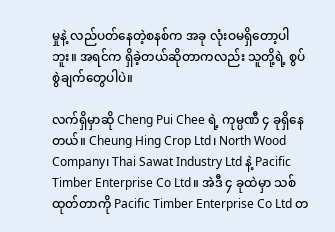မှုနဲ့ လည်ပတ်နေတဲ့စနစ်က အခု လုံးဝမရှိတော့ပါဘူး။ အရင်က ရှိခဲ့တယ်ဆိုတာကလည်း သူတို့ရဲ့ စွပ်စွဲချက်တွေပါပဲ။

လက်ရှိမှာဆို Cheng Pui Chee ရဲ့ ကုမ္ပဏီ ၄ ခုရှိနေတယ်။ Cheung Hing Crop Ltd၊ North Wood Company၊ Thai Sawat Industry Ltd နဲ့ Pacific Timber Enterprise Co Ltd။ အဲဒီ ၄ ခုထဲမှာ သစ်ထုတ်တာကို Pacific Timber Enterprise Co Ltd တ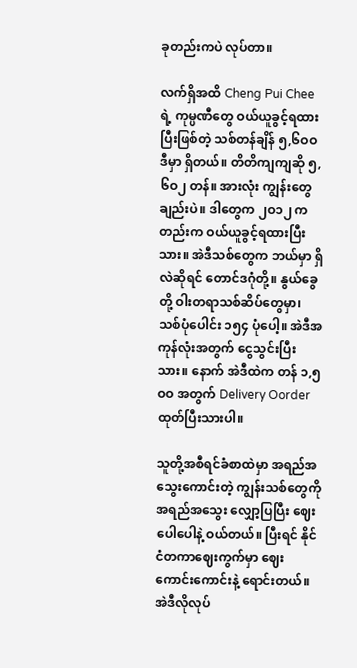ခုတည်းကပဲ လုပ်တာ။

လက်ရှိအထိ Cheng Pui Chee ရဲ့ ကုမ္ပဏီတွေ ဝယ်ယူခွင့်ရထားပြီးဖြစ်တဲ့ သစ်တန်ချိန် ၅,၆ဝဝ ဒီမှာ ရှိတယ်။ တိတိကျကျဆို ၅,၆ဝ၂ တန်။ အားလုံး ကျွန်းတွေချည်းပဲ။ ဒါတွေက ၂ဝ၁၂ ကတည်းက ဝယ်ယူခွင့်ရထားပြီးသား။ အဲဒီသစ်တွေက ဘယ်မှာ ရှိလဲဆိုရင် တောင်ဒဂုံတို့။ နွယ်ခွေတို့ ဝါးတရာသစ်ဆိပ်တွေမှာ၊ သစ်ပုံပေါင်း ၁၅၄ ပုံပေါ့။ အဲဒီအကုန်လုံးအတွက် ငွေသွင်းပြီးသား။ နောက် အဲဒီထဲက တန် ၁,၅ဝဝ အတွက် Delivery Oorder ထုတ်ပြီးသားပါ။

သူတို့အစီရင်ခံစာထဲမှာ အရည်အသွေးကောင်းတဲ့ ကျွန်းသစ်တွေကို အရည်အသွေး လျှော့ပြပြီး ဈေးပေါပေါနဲ့ ဝယ်တယ်။ ပြီးရင် နိုင်ငံတကာဈေးကွက်မှာ ဈေးကောင်းကောင်းနဲ့ ရောင်းတယ်။ အဲဒီလိုလုပ်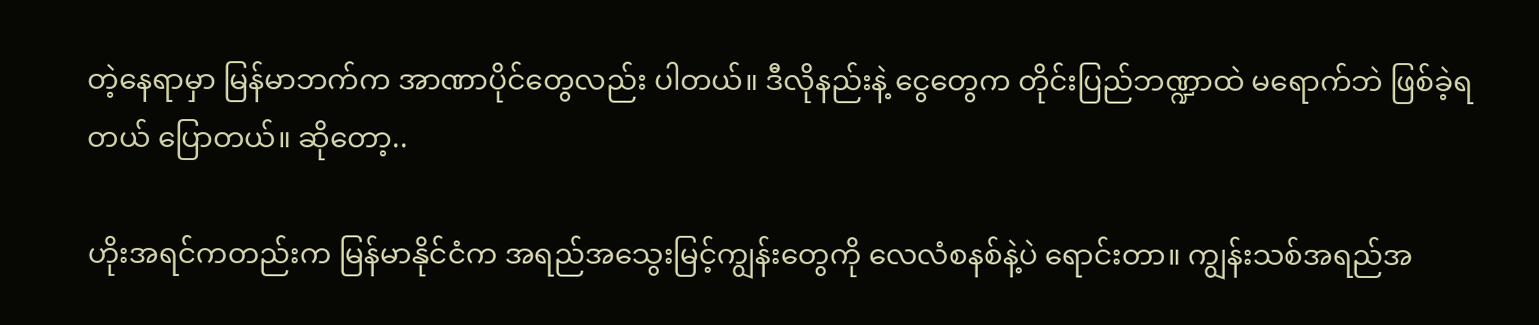တဲ့နေရာမှာ မြန်မာဘက်က အာဏာပိုင်တွေလည်း ပါတယ်။ ဒီလိုနည်းနဲ့ ငွေတွေက တိုင်းပြည်ဘဏ္ဍာထဲ မရောက်ဘဲ ဖြစ်ခဲ့ရတယ် ပြောတယ်။ ဆိုတော့..

ဟိုးအရင်ကတည်းက မြန်မာနိုင်ငံက အရည်အသွေးမြင့်ကျွန်းတွေကို လေလံစနစ်နဲ့ပဲ ရောင်းတာ။ ကျွန်းသစ်အရည်အ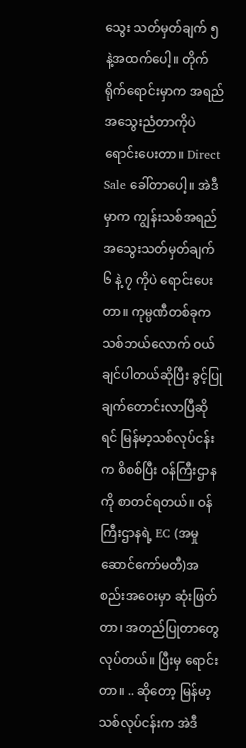သွေး သတ်မှတ်ချက် ၅ နဲ့အထက်ပေါ့။ တိုက်ရိုက်ရောင်းမှာက အရည်အသွေးညံတာကိုပဲ ရောင်းပေးတာ။ Direct Sale ခေါ်တာပေါ့။ အဲဒီမှာက ကျွန်းသစ်အရည်အသွေးသတ်မှတ်ချက် ၆ နဲ့ ၇ ကိုပဲ ရောင်းပေးတာ။ ကုမ္ပဏီတစ်ခုက သစ်ဘယ်လောက် ဝယ်ချင်ပါတယ်ဆိုပြီး ခွင့်ပြုချက်တောင်းလာပြီဆိုရင် မြန်မာ့သစ်လုပ်ငန်းက စိစစ်ပြီး ဝန်ကြီးဌာနကို စာတင်ရတယ်။ ဝန်ကြီးဌာနရဲ့ EC (အမှုဆောင်ကော်မတီ)အစည်းအဝေးမှာ ဆုံးဖြတ်တာ၊ အတည်ပြုတာတွေ လုပ်တယ်။ ပြီးမှ ရောင်းတာ။ .. ဆိုတော့ မြန်မာ့သစ်လုပ်ငန်းက အဲဒီ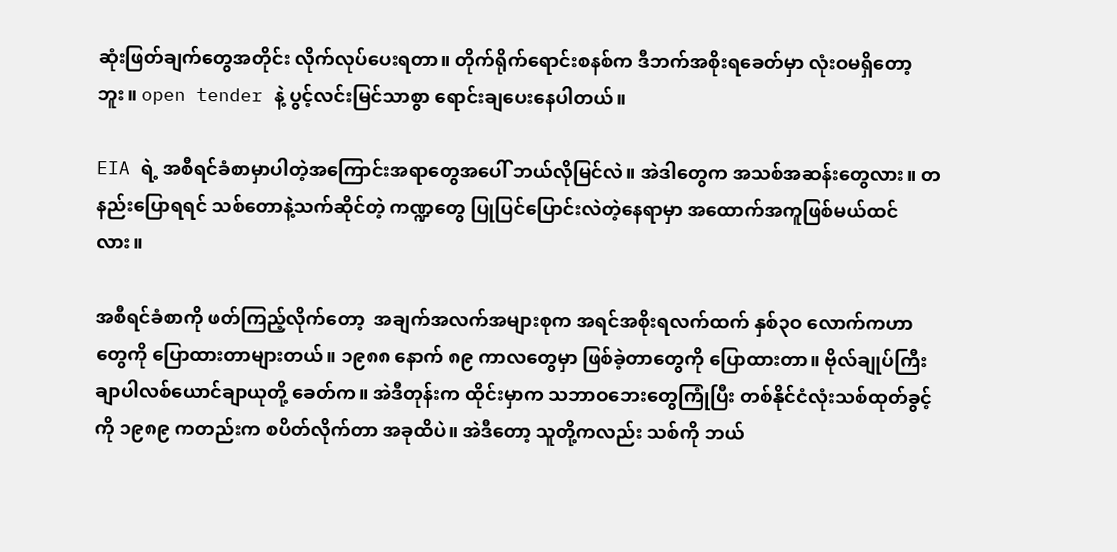ဆုံးဖြတ်ချက်တွေအတိုင်း လိုက်လုပ်ပေးရတာ။ တိုက်ရိုက်ရောင်းစနစ်က ဒီဘက်အစိုးရခေတ်မှာ လုံးဝမရှိတော့ဘူး။ open tender နဲ့ ပွင့်လင်းမြင်သာစွာ ရောင်းချပေးနေပါတယ်။

EIA ရဲ့ အစီရင်ခံစာမှာပါတဲ့အကြောင်းအရာတွေအပေါ် ဘယ်လိုမြင်လဲ။ အဲဒါတွေက အသစ်အဆန်းတွေလား။ တနည်းပြောရရင် သစ်တောနဲ့သက်ဆိုင်တဲ့ ကဏ္ဍတွေ ပြုပြင်ပြောင်းလဲတဲ့နေရာမှာ အထောက်အကူဖြစ်မယ်ထင်လား။

အစီရင်ခံစာကို ဖတ်ကြည့်လိုက်တော့  အချက်အလက်အများစုက အရင်အစိုးရလက်ထက် နှစ်၃ဝ လောက်ကဟာတွေကို ပြောထားတာများတယ်။ ၁၉၈၈ နောက် ၈၉ ကာလတွေမှာ ဖြစ်ခဲ့တာတွေကို ပြောထားတာ။ ဗိုလ်ချုပ်ကြီး ချာပါလစ်ယောင်ချာယုတို့ ခေတ်က။ အဲဒီတုန်းက ထိုင်းမှာက သဘာဝဘေးတွေကြုံပြီး တစ်နိုင်ငံလုံးသစ်ထုတ်ခွင့်ကို ၁၉၈၉ ကတည်းက စပိတ်လိုက်တာ အခုထိပဲ။ အဲဒီတော့ သူတို့ကလည်း သစ်ကို ဘယ်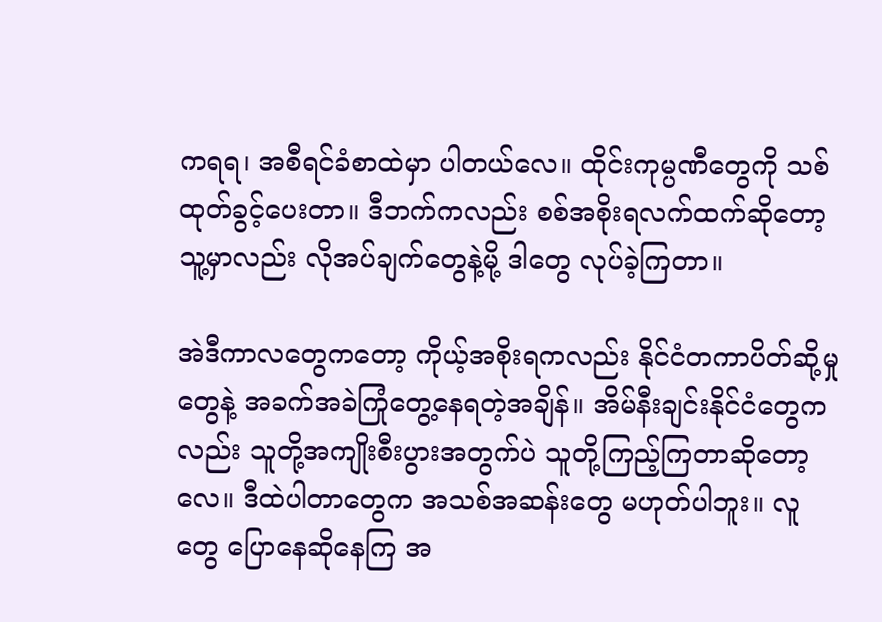ကရရ၊ အစီရင်ခံစာထဲမှာ ပါတယ်လေ။ ထိုင်းကုမ္ပဏီတွေကို သစ်ထုတ်ခွင့်ပေးတာ။ ဒီဘက်ကလည်း စစ်အစိုးရလက်ထက်ဆိုတော့ သူ့မှာလည်း လိုအပ်ချက်တွေနဲ့မို့ ဒါတွေ လုပ်ခဲ့ကြတာ။

အဲဒီကာလတွေကတော့ ကိုယ့်အစိုးရကလည်း နိုင်ငံတကာပိတ်ဆို့မှုတွေနဲ့ အခက်အခဲကြုံတွေ့နေရတဲ့အချိန်။ အိမ်နီးချင်းနိုင်ငံတွေကလည်း သူတို့အကျိုးစီးပွားအတွက်ပဲ သူတို့ကြည့်ကြတာဆိုတော့လေ။ ဒီထဲပါတာတွေက အသစ်အဆန်းတွေ မဟုတ်ပါဘူး။ လူတွေ ပြောနေဆိုနေကြ အ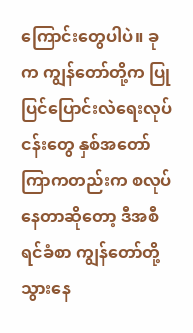ကြောင်းတွေပါပဲ။ ခုက ကျွန်တော်တို့က ပြုပြင်ပြောင်းလဲရေးလုပ်ငန်းတွေ နှစ်အတော်ကြာကတည်းက စလုပ်နေတာဆိုတော့ ဒီအစီရင်ခံစာ ကျွန်တော်တို့သွားနေ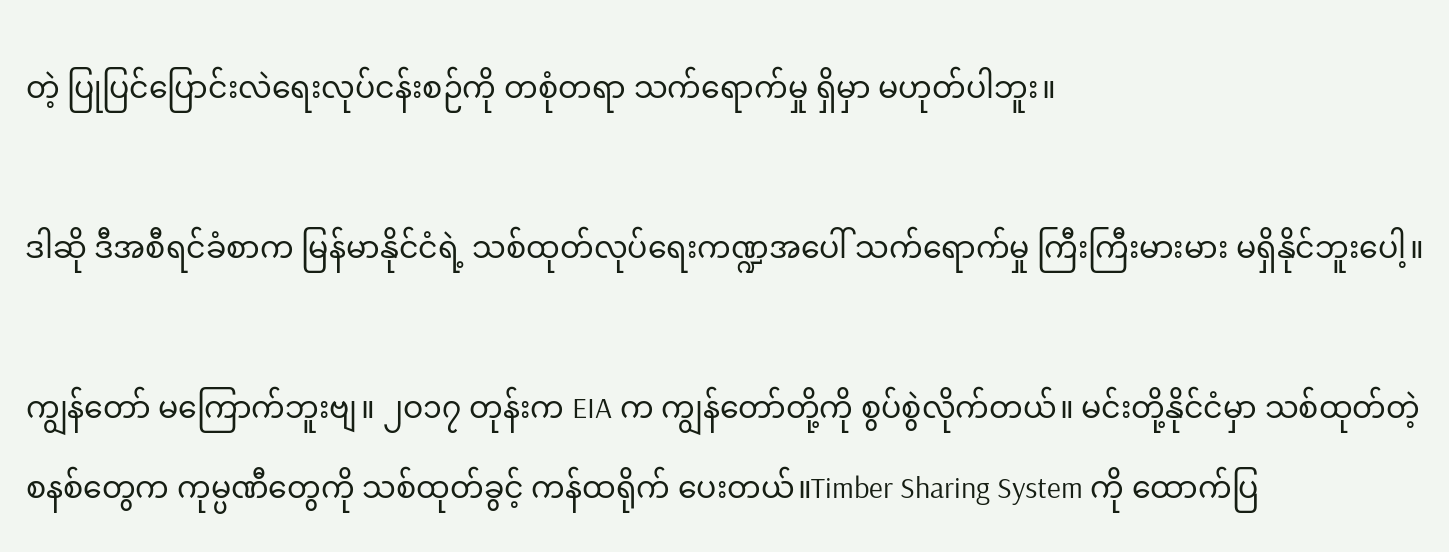တဲ့ ပြုပြင်ပြောင်းလဲရေးလုပ်ငန်းစဉ်ကို တစုံတရာ သက်ရောက်မှု ရှိမှာ မဟုတ်ပါဘူး။

ဒါဆို ဒီအစီရင်ခံစာက မြန်မာနိုင်ငံရဲ့ သစ်ထုတ်လုပ်ရေးကဏ္ဍအပေါ် သက်ရောက်မှု ကြီးကြီးမားမား မရှိနိုင်ဘူးပေါ့။

ကျွန်တော် မကြောက်ဘူးဗျ။ ၂ဝ၁၇ တုန်းက EIA က ကျွန်တော်တို့ကို စွပ်စွဲလိုက်တယ်။ မင်းတို့နိုင်ငံမှာ သစ်ထုတ်တဲ့စနစ်တွေက ကုမ္ပဏီတွေကို သစ်ထုတ်ခွင့် ကန်ထရိုက် ပေးတယ်။Timber Sharing System ကို ထောက်ပြ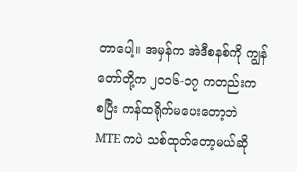တာပေါ့။ အမှန်က အဲဒီစနစ်ကို ကျွန်တော်တို့က ၂ဝ၁၆-၁၇ ကတည်းက စပြီး ကန်ထရိုက်မပေးတော့ဘဲ MTE ကပဲ သစ်ထုတ်တော့မယ်ဆို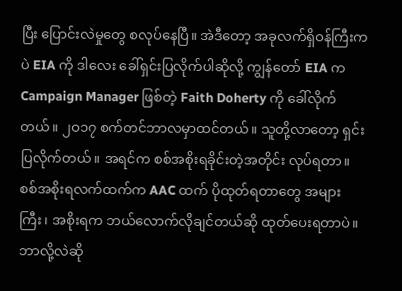ပြီး ပြောင်းလဲမှုတွေ စလုပ်နေပြီ။ အဲဒီတော့ အခုလက်ရှိဝန်ကြီးကပဲ EIA ကို ဒါလေး ခေါ်ရှင်းပြလိုက်ပါဆိုလို့ ကျွန်တော် EIA က Campaign Manager ဖြစ်တဲ့ Faith Doherty ကို ခေါ်လိုက်တယ်။ ၂ဝ၁၇ စက်တင်ဘာလမှာထင်တယ်။ သူတို့လာတော့ ရှင်းပြလိုက်တယ်။ အရင်က စစ်အစိုးရခိုင်းတဲ့အတိုင်း လုပ်ရတာ။ စစ်အစိုးရလက်ထက်က AAC ထက် ပိုထုတ်ရတာတွေ အများကြီး၊ အစိုးရက ဘယ်လောက်လိုချင်တယ်ဆို ထုတ်ပေးရတာပဲ။ ဘာလို့လဲဆို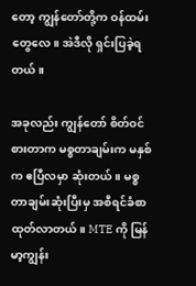တော့ ကျွန်တော်တို့က ဝန်ထမ်းတွေလေ။ အဲဒီလို ရှင်းပြခဲ့ရတယ်။

အခုလည်း ကျွန်တော် စိတ်ဝင်စားတာက မစ္စတာချမ်းက မနှစ်က ဧပြီလမှာ ဆုံးတယ်။ မစ္စတာချမ်းဆုံးပြီးမှ အစီရင်ခံစာ ထုတ်လာတယ်။ MTE ကို မြန်မာ့ကျွန်း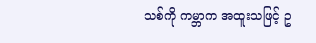သစ်ကို ကမ္ဘာက အထူးသဖြင့် ဥ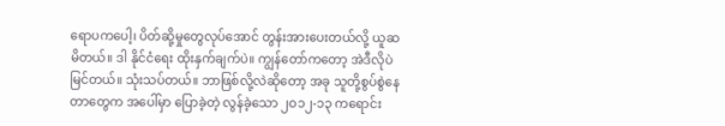ရောပကပေါ့၊ ပိတ်ဆို့မှုတွေလုပ်အောင် တွန်းအားပေးတယ်လို့ ယူဆမိတယ်။ ဒါ နိုင်ငံရေး ထိုးနှက်ချက်ပဲ။ ကျွန်တော်ကတော့ အဲဒီလိုပဲ မြင်တယ်။ သုံးသပ်တယ်။ ဘာဖြစ်လို့လဲဆိုတော့ အခု သူတို့စွပ်စွဲနေတာတွေက အပေါ်မှာ ပြောခဲ့တဲ့ လွန်ခဲ့သော ၂ဝ၁၂-၁၃ ကရောင်း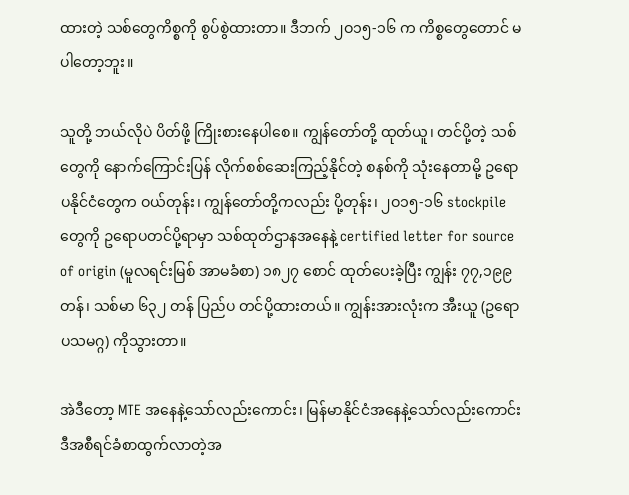ထားတဲ့ သစ်တွေကိစ္စကို စွပ်စွဲထားတာ။ ဒီဘက် ၂ဝ၁၅-၁၆ က ကိစ္စတွေတောင် မပါတော့ဘူး။

သူတို့ ဘယ်လိုပဲ ပိတ်ဖို့ ကြိုးစားနေပါစေ။ ကျွန်တော်တို့ ထုတ်ယူ၊ တင်ပို့တဲ့ သစ်တွေကို နောက်ကြောင်းပြန် လိုက်စစ်ဆေးကြည့်နိုင်တဲ့ စနစ်ကို သုံးနေတာမို့ ဥရောပနိုင်ငံတွေက ဝယ်တုန်း၊ ကျွန်တော်တို့ကလည်း ပို့တုန်း၊ ၂ဝ၁၅-၁၆ stockpile တွေကို ဥရောပတင်ပို့ရာမှာ သစ်ထုတ်ဌာနအနေနဲ့ certified letter for source of origin (မူလရင်းမြစ် အာမခံစာ) ၁၈၂၇ စောင် ထုတ်ပေးခဲ့ပြီး ကျွန်း ၇၇,၁၉၉ တန်၊ သစ်မာ ၆၃၂ တန် ပြည်ပ တင်ပို့ထားတယ်။ ကျွန်းအားလုံးက အီးယူ (ဥရောပသမဂ္ဂ) ကိုသွားတာ။

အဲဒီတော့ MTE အနေနဲ့သော်လည်းကောင်း၊ မြန်မာနိုင်ငံအနေနဲ့သော်လည်းကောင်း ဒီအစီရင်ခံစာထွက်လာတဲ့အ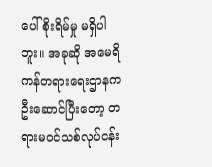ပေါ် စိုးရိမ်မှု မရှိပါဘူး။ အခုဆို အမေရိကန်တရားရေးဌာနက ဦးဆောင်ပြီးတော့ တရားမဝင်သစ်လုပ်ငန်း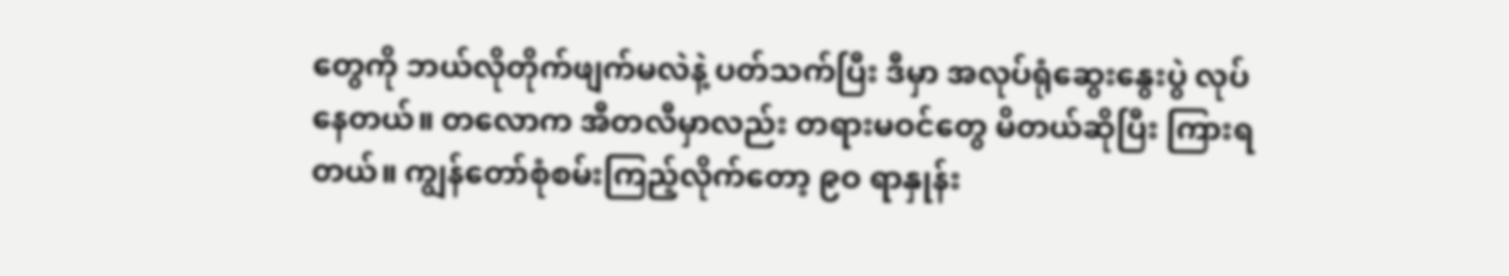တွေကို ဘယ်လိုတိုက်ဖျက်မလဲနဲ့ ပတ်သက်ပြီး ဒီမှာ အလုပ်ရုံဆွေးနွေးပွဲ လုပ်နေတယ်။ တလောက အီတလီမှာလည်း တရားမဝင်တွေ မိတယ်ဆိုပြီး ကြားရတယ်။ ကျွန်တော်စုံစမ်းကြည့်လိုက်တော့ ၉ဝ ရာနှုန်း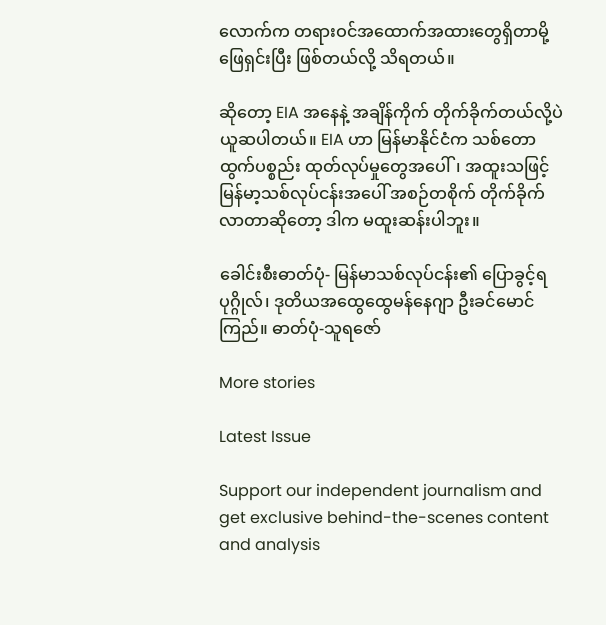လောက်က တရားဝင်အထောက်အထားတွေရှိတာမို့ ဖြေရှင်းပြီး ဖြစ်တယ်လို့ သိရတယ်။

ဆိုတော့ EIA အနေနဲ့ အချိန်ကိုက် တိုက်ခိုက်တယ်လို့ပဲ ယူဆပါတယ်။ EIA ဟာ မြန်မာနိုင်ငံက သစ်တောထွက်ပစ္စည်း ထုတ်လုပ်မှုတွေအပေါ်၊ အထူးသဖြင့် မြန်မာ့သစ်လုပ်ငန်းအပေါ် အစဉ်တစိုက် တိုက်ခိုက်လာတာဆိုတော့ ဒါက မထူးဆန်းပါဘူး။

ခေါင်းစီးဓာတ်ပုံ- မြန်မာသစ်လုပ်ငန်း၏ ပြောခွင့်ရပုဂ္ဂိုလ်၊ ဒုတိယအထွေထွေမန်နေဂျာ ဦးခင်မောင်ကြည်။ ဓာတ်ပုံ-သူရဇော်

More stories

Latest Issue

Support our independent journalism and get exclusive behind-the-scenes content and analysis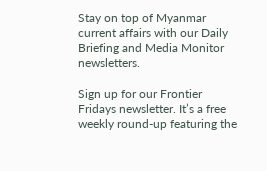Stay on top of Myanmar current affairs with our Daily Briefing and Media Monitor newsletters.

Sign up for our Frontier Fridays newsletter. It’s a free weekly round-up featuring the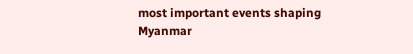most important events shaping Myanmar